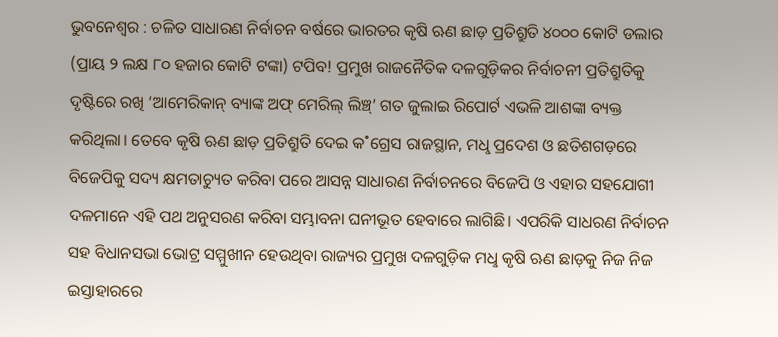ଭୁବନେଶ୍ବର : ଚଳିତ ସାଧାରଣ ନିର୍ବାଚନ ବର୍ଷରେ ଭାରତର କୃଷି ଋଣ ଛାଡ଼ ପ୍ରତିଶ୍ରୁତି ୪୦୦୦ କୋଟି ଡଲାର (ପ୍ରାୟ ୨ ଲକ୍ଷ ୮୦ ହଜାର କୋଟି ଟଙ୍କା) ଟପିବ! ପ୍ରମୁଖ ରାଜନୈତିକ ଦଳଗୁଡ଼ିକର ନିର୍ବାଚନୀ ପ୍ରତିଶ୍ରୁତିକୁ ଦୃଷ୍ଟିରେ ରଖି ‘ଆମେରିକାନ୍ ବ୍ୟାଙ୍କ ଅଫ୍ ମେରିଲ୍ ଲିଞ୍ଚ୍’ ଗତ ଜୁଲାଇ ରିପୋର୍ଟ ଏଭଳି ଆଶଙ୍କା ବ୍ୟକ୍ତ କରିଥିଲା। ତେବେ କୃଷି ଋଣ ଛାଡ଼ ପ୍ରତିଶ୍ରୁତି ଦେଇ କ˚ଗ୍ରେସ ରାଜସ୍ଥାନ, ମଧୢ ପ୍ରଦେଶ ଓ ଛତିଶଗଡ଼ରେ ବିଜେପିକୁ ସଦ୍ୟ କ୍ଷମତାଚ୍ୟୁତ କରିବା ପରେ ଆସନ୍ନ ସାଧାରଣ ନିର୍ବାଚନରେ ବିଜେପି ଓ ଏହାର ସହଯୋଗୀ ଦଳମାନେ ଏହି ପଥ ଅନୁସରଣ କରିବା ସମ୍ଭାବନା ଘନୀଭୂତ ହେବାରେ ଲାଗିଛି। ଏପରିକି ସାଧରଣ ନିର୍ବାଚନ ସହ ବିଧାନସଭା ଭୋଟ୍ର ସମ୍ମୁଖୀନ ହେଉଥିବା ରାଜ୍ୟର ପ୍ରମୁଖ ଦଳଗୁଡ଼ିକ ମଧୢ କୃଷି ଋଣ ଛାଡ଼କୁ ନିଜ ନିଜ ଇସ୍ତାହାରରେ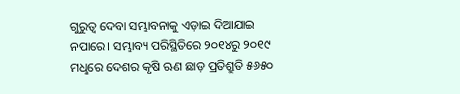ଗୁରୁତ୍ବ ଦେବା ସମ୍ଭାବନାକୁ ଏଡ଼ାଇ ଦିଆଯାଇ ନପାରେ। ସମ୍ଭାବ୍ୟ ପରିସ୍ଥିତିରେ ୨୦୧୪ରୁ ୨୦୧୯ ମଧୢରେ ଦେଶର କୃଷି ଋଣ ଛାଡ଼ ପ୍ରତିଶ୍ରୁତି ୫୬୫୦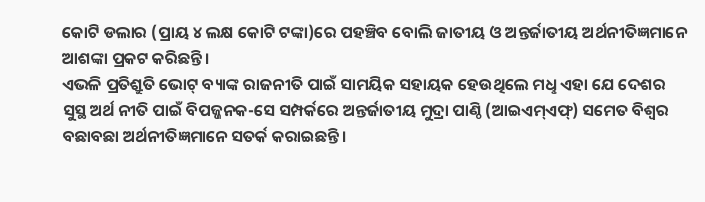କୋଟି ଡଲାର (ପ୍ରାୟ ୪ ଲକ୍ଷ କୋଟି ଟଙ୍କା)ରେ ପହଞ୍ଚିବ ବୋଲି ଜାତୀୟ ଓ ଅନ୍ତର୍ଜାତୀୟ ଅର୍ଥନୀତିଜ୍ଞମାନେ ଆଶଙ୍କା ପ୍ରକଟ କରିଛନ୍ତି।
ଏଭଳି ପ୍ରତିଶ୍ରୁତି ଭୋଟ୍ ବ୍ୟାଙ୍କ ରାଜନୀତି ପାଇଁ ସାମୟିକ ସହାୟକ ହେଉଥିଲେ ମଧୢ ଏହା ଯେ ଦେଶର ସୁସ୍ଥ ଅର୍ଥ ନୀତି ପାଇଁ ବିପଜ୍ଜନକ-ସେ ସମ୍ପର୍କରେ ଅନ୍ତର୍ଜାତୀୟ ମୁଦ୍ରା ପାଣ୍ଠି (ଆଇଏମ୍ଏଫ୍) ସମେତ ବିଶ୍ବର ବଛାବଛା ଅର୍ଥନୀତିଜ୍ଞମାନେ ସତର୍କ କରାଇଛନ୍ତି।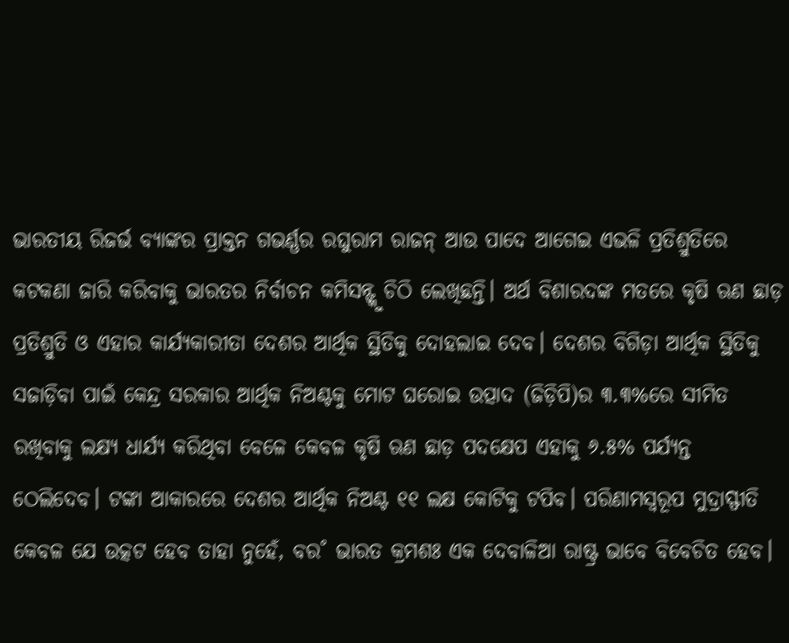ଭାରତୀୟ ରିଜର୍ଭ ବ୍ୟାଙ୍କର ପ୍ରାକ୍ତନ ଗଭର୍ଣ୍ଣର ରଘୁରାମ ରାଜନ୍ ଆଉ ପାଦେ ଆଗେଇ ଏଭଳି ପ୍ରତିଶ୍ରୁତିରେ କଟକଣା ଜାରି କରିବାକୁ ଭାରତର ନିର୍ବାଚନ କମିସନ୍ଙ୍କୁ ଚିଠି ଲେଖିଛନ୍ତି। ଅର୍ଥ ବିଶାରଦଙ୍କ ମତରେ କୃଷି ଋଣ ଛାଡ଼ ପ୍ରତିଶ୍ରୁତି ଓ ଏହାର କାର୍ଯ୍ୟକାରୀତା ଦେଶର ଆର୍ଥିକ ସ୍ଥିତିକୁ ଦୋହଲାଇ ଦେବ। ଦେଶର ବିଗିଡ଼ା ଆର୍ଥିକ ସ୍ଥିତିକୁ ସଜାଡ଼ିବା ପାଇଁ କେନ୍ଦ୍ର ସରକାର ଆର୍ଥିକ ନିଅଣ୍ଟକୁ ମୋଟ ଘରୋଇ ଉତ୍ପାଦ (ଜିଡ଼ିପି)ର ୩.୩%ରେ ସୀମିତ ରଖିବାକୁ ଲକ୍ଷ୍ୟ ଧାର୍ଯ୍ୟ କରିଥିବା ବେଳେ କେବଳ କୃଷି ଋଣ ଛାଡ଼ ପଦକ୍ଷେପ ଏହାକୁ ୬.୫% ପର୍ଯ୍ୟନ୍ତ ଠେଲିଦେବ। ଟଙ୍କା ଆକାରରେ ଦେଶର ଆର୍ଥିକ ନିଅଣ୍ଟ ୧୧ ଲକ୍ଷ କୋଟିକୁ ଟପିବ। ପରିଣାମସ୍ବରୂପ ମୁଦ୍ରାସ୍ଫୀତି କେବଳ ଯେ ଉତ୍କଟ ହେବ ତାହା ନୁହେଁ, ବର˚ ଭାରତ କ୍ରମଶଃ ଏକ ଦେବାଳିଆ ରାଷ୍ଟ୍ର ଭାବେ ବିବେଚିତ ହେବ।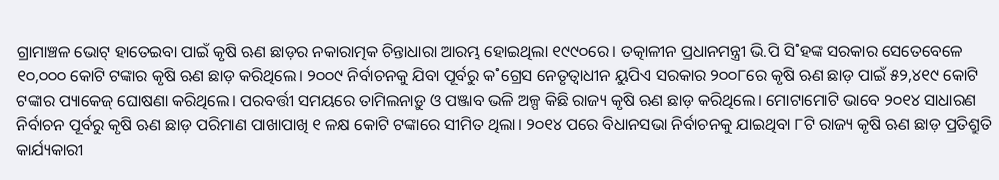ଗ୍ରାମାଞ୍ଚଳ ଭୋଟ୍ ହାତେଇବା ପାଇଁ କୃଷି ଋଣ ଛାଡ଼ର ନକାରାତ୍ମକ ଚିନ୍ତାଧାରା ଆରମ୍ଭ ହୋଇଥିଲା ୧୯୯୦ରେ। ତତ୍କାଳୀନ ପ୍ରଧାନମନ୍ତ୍ରୀ ଭି.ପି ସି˚ହଙ୍କ ସରକାର ସେତେବେଳେ ୧୦,୦୦୦ କୋଟି ଟଙ୍କାର କୃଷି ଋଣ ଛାଡ଼ କରିଥିଲେ। ୨୦୦୯ ନିର୍ବାଚନକୁ ଯିବା ପୂର୍ବରୁ କ˚ଗ୍ରେସ ନେତୃତ୍ବାଧୀନ ୟୁପିଏ ସରକାର ୨୦୦୮ରେ କୃଷି ଋଣ ଛାଡ଼ ପାଇଁ ୫୨,୪୧୯ କୋଟି ଟଙ୍କାର ପ୍ୟାକେଜ୍ ଘୋଷଣା କରିଥିଲେ। ପରବର୍ତ୍ତୀ ସମୟରେ ତାମିଲନାଡ଼ୁ ଓ ପଞ୍ଜାବ ଭଳି ଅଳ୍ପ କିଛି ରାଜ୍ୟ କୃଷି ଋଣ ଛାଡ଼ କରିଥିଲେ। ମୋଟାମୋଟି ଭାବେ ୨୦୧୪ ସାଧାରଣ ନିର୍ବାଚନ ପୂର୍ବରୁ କୃଷି ଋଣ ଛାଡ଼ ପରିମାଣ ପାଖାପାଖି ୧ ଳକ୍ଷ କୋଟି ଟଙ୍କାରେ ସୀମିତ ଥିଲା। ୨୦୧୪ ପରେ ବିଧାନସଭା ନିର୍ବାଚନକୁ ଯାଇଥିବା ୮ଟି ରାଜ୍ୟ କୃଷି ଋଣ ଛାଡ଼ ପ୍ରତିଶ୍ରୁତି କାର୍ଯ୍ୟକାରୀ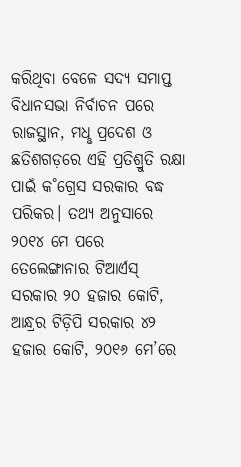କରିଥିବା ବେଳେ ସଦ୍ୟ ସମାପ୍ତ ବିଧାନସଭା ନିର୍ବାଚନ ପରେ ରାଜସ୍ଥାନ, ମଧୢ ପ୍ରଦେଶ ଓ ଛତିଶଗଡ଼ରେ ଏହି ପ୍ରତିଶ୍ରୁତି ରକ୍ଷା ପାଇଁ କ˚ଗ୍ରେସ ସରକାର ବଦ୍ଧ ପରିକର। ତଥ୍ୟ ଅନୁସାରେ ୨୦୧୪ ମେ ପରେ ତେଲେଙ୍ଗାନାର ଟିଆର୍ଏସ୍ ସରକାର ୨୦ ହଜାର କୋଟି, ଆନ୍ଧ୍ରର ଟିଡ଼ିପି ସରକାର ୪୨ ହଜାର କୋଟି, ୨୦୧୬ ମେ’ରେ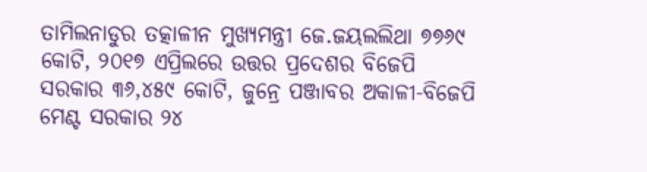ତାମିଲନାଡୁର ତତ୍କାଳୀନ ମୁଖ୍ୟମନ୍ତ୍ରୀ ଜେ.ଜୟଲଲିଥା ୭୭୬୯ କୋଟି, ୨୦୧୭ ଏପ୍ରିଲରେ ଉତ୍ତର ପ୍ରଦେଶର ବିଜେପି ସରକାର ୩୬,୪୫୯ କୋଟି, ଜୁନ୍ରେ ପଞ୍ଜାବର ଅକାଳୀ-ବିଜେପି ମେଣ୍ଟ ସରକାର ୨୪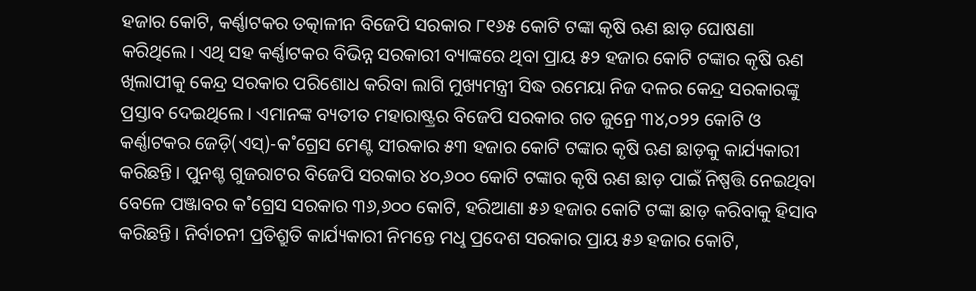ହଜାର କୋଟି, କର୍ଣ୍ଣାଟକର ତତ୍କାଳୀନ ବିଜେପି ସରକାର ୮୧୬୫ କୋଟି ଟଙ୍କା କୃଷି ଋଣ ଛାଡ଼ ଘୋଷଣା କରିଥିଲେ। ଏଥି ସହ କର୍ଣ୍ଣାଟକର ବିଭିନ୍ନ ସରକାରୀ ବ୍ୟାଙ୍କରେ ଥିବା ପ୍ରାୟ ୫୨ ହଜାର କୋଟି ଟଙ୍କାର କୃଷି ଋଣ ଖିଲାପୀକୁ କେନ୍ଦ୍ର ସରକାର ପରିଶୋଧ କରିବା ଲାଗି ମୁଖ୍ୟମନ୍ତ୍ରୀ ସିଦ୍ଧ ରମେୟା ନିଜ ଦଳର କେନ୍ଦ୍ର ସରକାରଙ୍କୁ ପ୍ରସ୍ତାବ ଦେଇଥିଲେ। ଏମାନଙ୍କ ବ୍ୟତୀତ ମହାରାଷ୍ଟ୍ରର ବିଜେପି ସରକାର ଗତ ଜୁନ୍ରେ ୩୪,୦୨୨ କୋଟି ଓ କର୍ଣ୍ଣାଟକର ଜେଡ଼ି(ଏସ୍)-କ˚ଗ୍ରେସ ମେଣ୍ଟ ସୀରକାର ୫୩ ହଜାର କୋଟି ଟଙ୍କାର କୃଷି ଋଣ ଛାଡ଼କୁ କାର୍ଯ୍ୟକାରୀ କରିଛନ୍ତି। ପୁନଶ୍ଚ ଗୁଜରାଟର ବିଜେପି ସରକାର ୪୦,୬୦୦ କୋଟି ଟଙ୍କାର କୃଷି ଋଣ ଛାଡ଼ ପାଇଁ ନିଷ୍ପତ୍ତି ନେଇଥିବା ବେଳେ ପଞ୍ଜାବର କ˚ଗ୍ରେସ ସରକାର ୩୬,୬୦୦ କୋଟି, ହରିଆଣା ୫୬ ହଜାର କୋଟି ଟଙ୍କା ଛାଡ଼ କରିବାକୁ ହିସାବ କରିଛନ୍ତି। ନିର୍ବାଚନୀ ପ୍ରତିଶ୍ରୁତି କାର୍ଯ୍ୟକାରୀ ନିମନ୍ତେ ମଧୢ ପ୍ରଦେଶ ସରକାର ପ୍ରାୟ ୫୬ ହଜାର କୋଟି,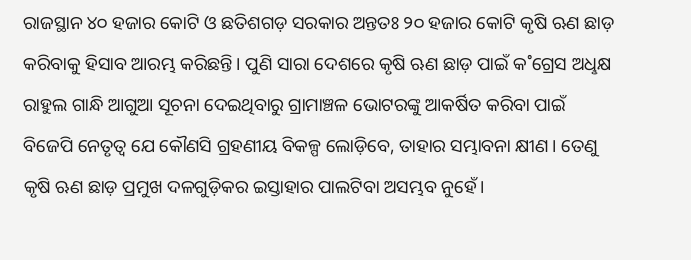ରାଜସ୍ଥାନ ୪୦ ହଜାର କୋଟି ଓ ଛତିଶଗଡ଼ ସରକାର ଅନ୍ତତଃ ୨୦ ହଜାର କୋଟି କୃଷି ଋଣ ଛାଡ଼ କରିବାକୁ ହିସାବ ଆରମ୍ଭ କରିଛନ୍ତି। ପୁଣି ସାରା ଦେଶରେ କୃଷି ଋଣ ଛାଡ଼ ପାଇଁ କ˚ଗ୍ରେସ ଅଧୢକ୍ଷ ରାହୁଲ ଗାନ୍ଧି ଆଗୁଆ ସୂଚନା ଦେଇଥିବାରୁ ଗ୍ରାମାଞ୍ଚଳ ଭୋଟରଙ୍କୁ ଆକର୍ଷିତ କରିବା ପାଇଁ ବିଜେପି ନେତୃତ୍ବ ଯେ କୌଣସି ଗ୍ରହଣୀୟ ବିକଳ୍ପ ଲୋଡ଼ିବେ, ତାହାର ସମ୍ଭାବନା କ୍ଷୀଣ। ତେଣୁ କୃଷି ଋଣ ଛାଡ଼ ପ୍ରମୁଖ ଦଳଗୁଡ଼ିକର ଇସ୍ତାହାର ପାଲଟିବା ଅସମ୍ଭବ ନୁହେଁ।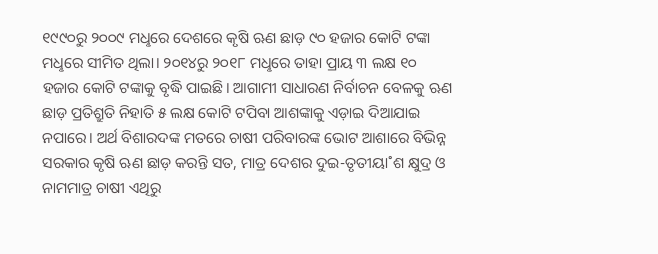୧୯୯୦ରୁ ୨୦୦୯ ମଧୢରେ ଦେଶରେ କୃଷି ଋଣ ଛାଡ଼ ୯୦ ହଜାର କୋଟି ଟଙ୍କା ମଧୢରେ ସୀମିତ ଥିଲା। ୨୦୧୪ରୁ ୨୦୧୮ ମଧୢରେ ତାହା ପ୍ରାୟ ୩ ଲକ୍ଷ ୧୦ ହଜାର କୋଟି ଟଙ୍କାକୁ ବୃଦ୍ଧି ପାଇଛି। ଆଗାମୀ ସାଧାରଣ ନିର୍ବାଚନ ବେଳକୁ ଋଣ ଛାଡ଼ ପ୍ରତିଶ୍ରୁତି ନିହାତି ୫ ଲକ୍ଷ କୋଟି ଟପିବା ଆଶଙ୍କାକୁ ଏଡ଼ାଇ ଦିଆଯାଇ ନପାରେ। ଅର୍ଥ ବିଶାରଦଙ୍କ ମତରେ ଚାଷୀ ପରିବାରଙ୍କ ଭୋଟ ଆଶାରେ ବିଭିନ୍ନ ସରକାର କୃଷି ଋଣ ଛାଡ଼ କରନ୍ତି ସତ, ମାତ୍ର ଦେଶର ଦୁଇ-ତୃତୀୟା˚ଶ କ୍ଷୁଦ୍ର ଓ ନାମମାତ୍ର ଚାଷୀ ଏଥିରୁ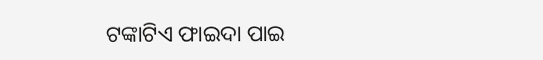ଟଙ୍କାଟିଏ ଫାଇଦା ପାଇ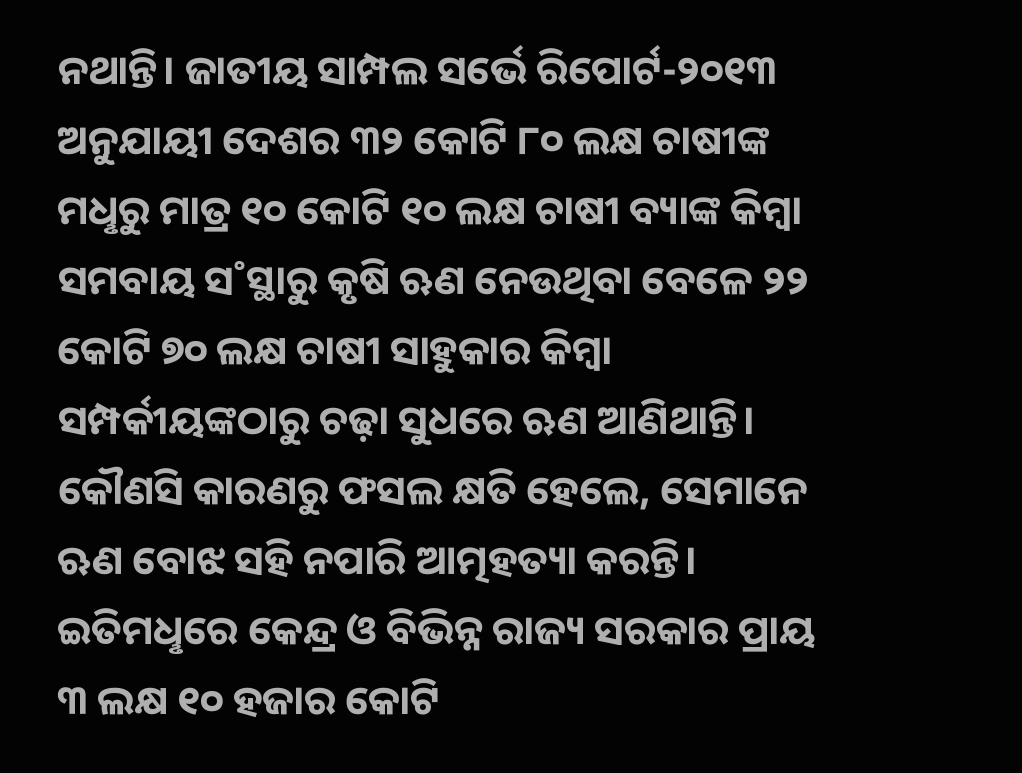ନଥାନ୍ତି। ଜାତୀୟ ସାମ୍ପଲ ସର୍ଭେ ରିପୋର୍ଟ-୨୦୧୩ ଅନୁଯାୟୀ ଦେଶର ୩୨ କୋଟି ୮୦ ଲକ୍ଷ ଚାଷୀଙ୍କ ମଧୢରୁ ମାତ୍ର ୧୦ କୋଟି ୧୦ ଲକ୍ଷ ଚାଷୀ ବ୍ୟାଙ୍କ କିମ୍ବା ସମବାୟ ସ˚ସ୍ଥାରୁ କୃଷି ଋଣ ନେଉଥିବା ବେଳେ ୨୨ କୋଟି ୭୦ ଲକ୍ଷ ଚାଷୀ ସାହୁକାର କିମ୍ବା ସମ୍ପର୍କୀୟଙ୍କଠାରୁ ଚଢ଼ା ସୁଧରେ ଋଣ ଆଣିଥାନ୍ତି। କୌଣସି କାରଣରୁ ଫସଲ କ୍ଷତି ହେଲେ, ସେମାନେ ଋଣ ବୋଝ ସହି ନପାରି ଆତ୍ମହତ୍ୟା କରନ୍ତି। ଇତିମଧୢରେ କେନ୍ଦ୍ର ଓ ବିଭିନ୍ନ ରାଜ୍ୟ ସରକାର ପ୍ରାୟ ୩ ଲକ୍ଷ ୧୦ ହଜାର କୋଟି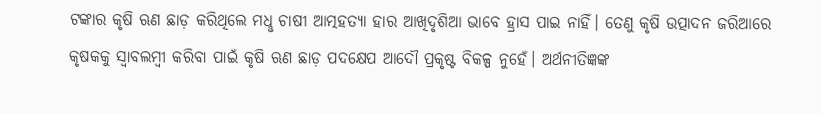ଟଙ୍କାର କୃଷି ଋଣ ଛାଡ଼ କରିଥିଲେ ମଧୢ ଚାଷୀ ଆତ୍ମହତ୍ୟା ହାର ଆଖିଦୃଶିଆ ଭାବେ ହ୍ରାସ ପାଇ ନାହିଁ। ତେଣୁ କୃଷି ଉତ୍ପାଦନ ଜରିଆରେ କୃଷକକୁ ସ୍ବାବଲମ୍ବୀ କରିବା ପାଇଁ କୃଷି ଋଣ ଛାଡ଼ ପଦକ୍ଷେପ ଆଦୌ ପ୍ରକୃଷ୍ଟ ବିକଳ୍ପ ନୁହେଁ। ଅର୍ଥନୀତିଜ୍ଞଙ୍କ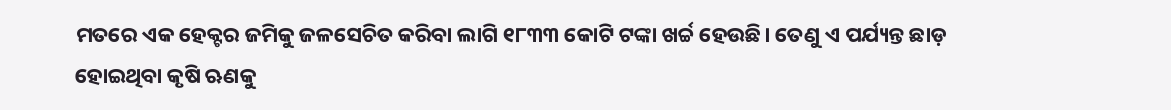ମତରେ ଏକ ହେକ୍ଟର ଜମିକୁ ଜଳସେଚିତ କରିବା ଲାଗି ୧୮୩୩ କୋଟି ଟଙ୍କା ଖର୍ଚ୍ଚ ହେଉଛି। ତେଣୁ ଏ ପର୍ଯ୍ୟନ୍ତ ଛାଡ଼ ହୋଇଥିବା କୃଷି ଋଣକୁ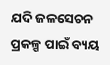ଯଦି ଜଳସେଚନ ପ୍ରକଳ୍ପ ପାଇଁ ବ୍ୟୟ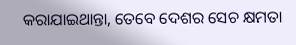କରାଯାଇଥାନ୍ତା, ତେବେ ଦେଶର ସେଚ କ୍ଷମତା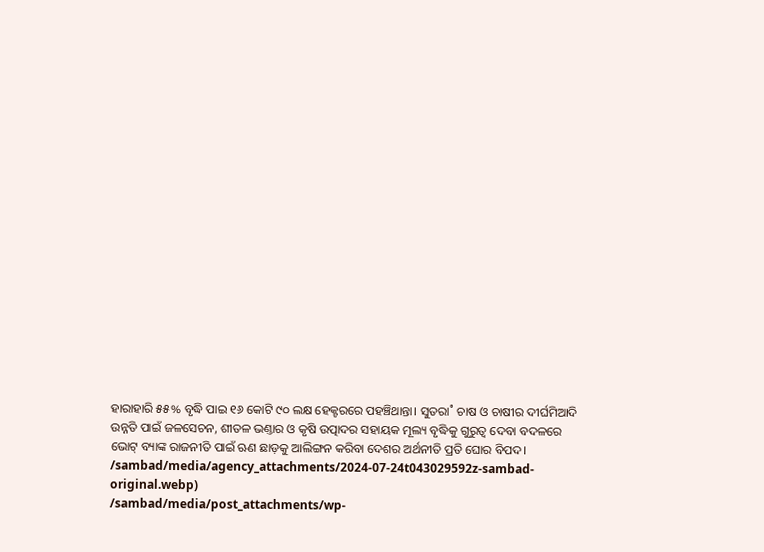ହାରାହାରି ୫୫% ବୃଦ୍ଧି ପାଇ ୧୬ କୋଟି ୯୦ ଲକ୍ଷ ହେକ୍ଟରରେ ପହଞ୍ଚିଥାନ୍ତା। ସୁତରା˚ ଚାଷ ଓ ଚାଷୀର ଦୀର୍ଘମିଆଦି ଉନ୍ନତି ପାଇଁ ଜଳସେଚନ, ଶୀତଳ ଭଣ୍ତାର ଓ କୃଷି ଉତ୍ପାଦର ସହାୟକ ମୂଲ୍ୟ ବୃଦ୍ଧିକୁ ଗୁରୁତ୍ବ ଦେବା ବଦଳରେ ଭୋଟ୍ ବ୍ୟାଙ୍କ ରାଜନୀତି ପାଇଁ ଋଣ ଛାଡ଼କୁ ଆଲିଙ୍ଗନ କରିବା ଦେଶର ଅର୍ଥନୀତି ପ୍ରତି ଘୋର ବିପଦ।
/sambad/media/agency_attachments/2024-07-24t043029592z-sambad-original.webp)
/sambad/media/post_attachments/wp-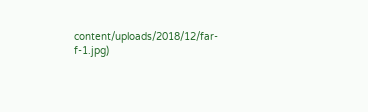content/uploads/2018/12/far-f-1.jpg)